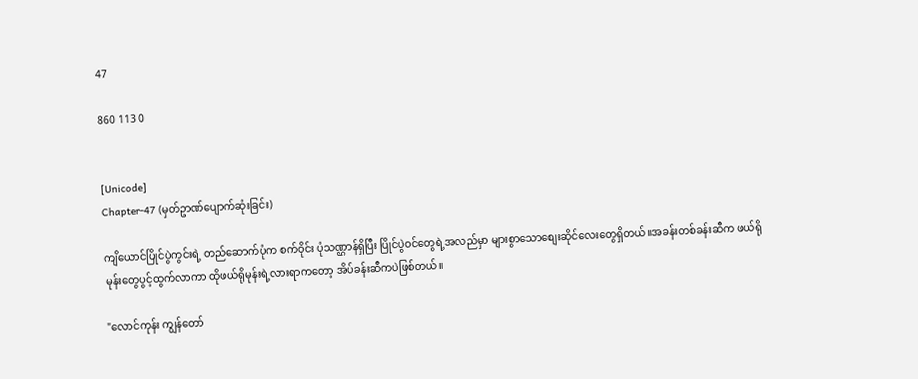47

860 113 0


[Unicode]
Chapter-47 (မှတ်ဥာဏ်ပျောက်ဆုံးခြင်း)

ကျိယောင်ပြိုင်ပွဲကွင်းရဲ့ တည်ဆောက်ပုံက စက်ဝိုင်း ပုံသဏ္ဌာန်ရှိပြီး ပြိုင်ပွဲဝင်တွေရဲ့အလည်မှာ များစွာသောစျေးဆိုင်လေးတွေရှိတယ်။အခန်းတစ်ခန်းဆီက ဖယ်ရိုမုန်းတွေပွင့်ထွက်လာကာ ထိုဖယ်ရိုမုန်းရဲ့လားရာကတော့ အိပ်ခန်းဆီကပဲဖြစ်တယ်။

"လောင်ကုန်း ကျွန်တော်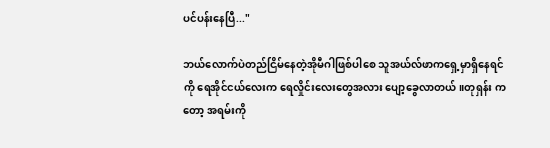ပင်ပန်းနေပြီ..."

ဘယ်လောက်ပဲတည်ငြိမ်နေတဲ့အိုမီဂါဖြစ်ပါစေ သူအယ်လ်ဖာကရှေ့မှာရှိနေရင်ကို ရေအိုင်ငယ်လေးက ရေလှိုင်းလေးတွေအလား ပျော့ခွေလာတယ်။တုရှန်း ကတော့ အရမ်းကို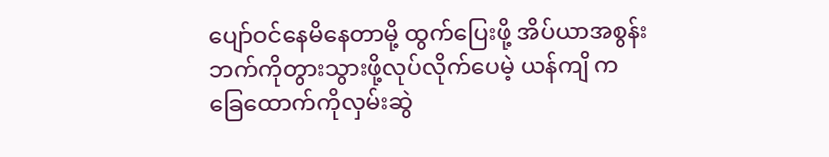ပျော်ဝင်နေမိနေတာမို့ ထွက်ပြေးဖို့ အိပ်ယာအစွန်းဘက်ကိုတွားသွားဖို့လုပ်လိုက်ပေမဲ့ ယန်ကျိ က ခြေထောက်ကိုလှမ်းဆွဲ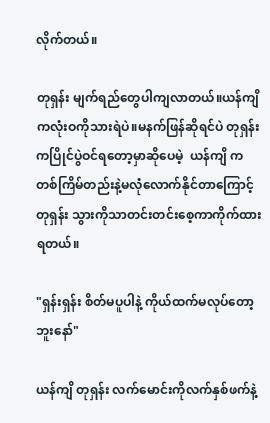လိုက်တယ်။

တုရှန်း မျက်ရည်တွေပါကျလာတယ်။ယန်ကျိ ကလုံးဝကိုသားရဲပဲ။မနက်ဖြန်ဆိုရင်ပဲ တုရှန်း ကပြိုင်ပွဲဝင်ရတော့မှာဆိုပေမဲ့  ယန်ကျိ က တစ်ကြိမ်တည်းနဲ့မလုံလောက်နိုင်တာကြောင့် တုရှန်း သွားကိုသာတင်းတင်းစေ့ကာကိုက်ထားရတယ်။

"ရှန်းရှန်း စိတ်မပူပါနဲ့ ကိုယ်ထက်မလုပ်တော့ဘူးနော်"

ယန်ကျိ တုရှန်း လက်မောင်းကိုလက်နှစ်ဖက်နဲ့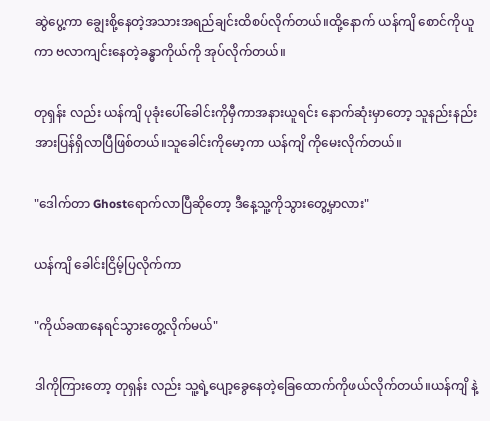ဆွဲပွေ့ကာ ချွေးစို့နေတဲ့အသားအရည်ချင်းထိစပ်လိုက်တယ်။ထို့နောက် ယန်ကျိ စောင်ကိုယူကာ ဗလာကျင်းနေတဲ့ခန္ဓာကိုယ်ကို အုပ်လိုက်တယ်။

တုရှန်း လည်း ယန်ကျိ ပုခုံးပေါ်ခေါင်းကိုမှီကာအနားယူရင်း နောက်ဆုံးမှာတော့ သူနည်းနည်းအားပြန်ရှိလာပြီဖြစ်တယ်။သူခေါင်းကိုမော့ကာ ယန်ကျိ ကိုမေးလိုက်တယ်။

"ဒေါက်တာ Ghostရောက်လာပြီဆိုတော့ ဒီနေ့သူ့ကိုသွားတွေ့မှာလား"

ယန်ကျိ ခေါင်းငြိမ့်ပြလိုက်ကာ

"ကိုယ်ခဏနေရင်သွားတွေ့လိုက်မယ်"

ဒါကိုကြားတော့ တုရှန်း လည်း သူ့ရဲ့ပျော့ခွေနေတဲ့ခြေထောက်ကိုဖယ်လိုက်တယ်။ယန်ကျိ နဲ့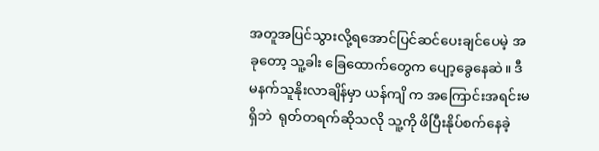အတူအပြင်သွားလို့ရအောင်ပြင်ဆင်ပေးချင်ပေမဲ့ အခုတော့ သူ့ခါး ခြေထောက်တွေက ပျော့ခွေနေဆဲ။ ဒီမနက်သူနိုးလာချိန်မှာ ယန်ကျိ က အကြောင်းအရင်းမရှိဘဲ  ရုတ်တရက်ဆိုသလို သူ့ကို ဖိပြီးနိုပ်စက်နေခဲ့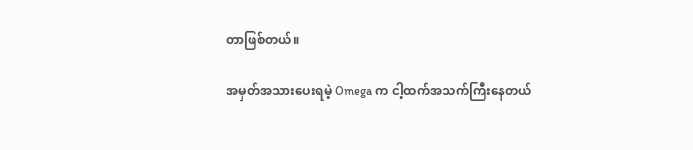တာဖြစ်တယ်။

အမှတ်အသားပေးရမဲ့ Omega က ငါ့ထက်အသက်ကြီးနေတယ်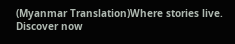(Myanmar Translation)Where stories live. Discover now